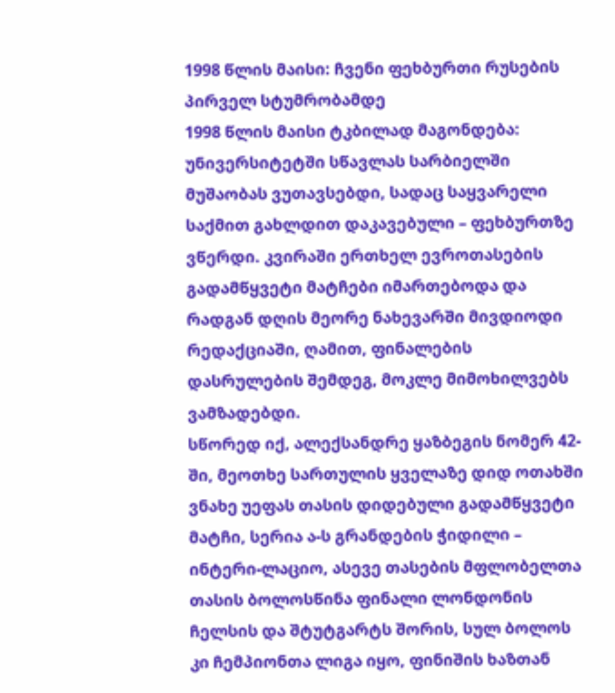1998 წლის მაისი: ჩვენი ფეხბურთი რუსების პირველ სტუმრობამდე
1998 წლის მაისი ტკბილად მაგონდება: უნივერსიტეტში სწავლას სარბიელში მუშაობას ვუთავსებდი, სადაც საყვარელი საქმით გახლდით დაკავებული – ფეხბურთზე ვწერდი. კვირაში ერთხელ ევროთასების გადამწყვეტი მატჩები იმართებოდა და რადგან დღის მეორე ნახევარში მივდიოდი რედაქციაში, ღამით, ფინალების დასრულების შემდეგ, მოკლე მიმოხილვებს ვამზადებდი.
სწორედ იქ, ალექსანდრე ყაზბეგის ნომერ 42-ში, მეოთხე სართულის ყველაზე დიდ ოთახში ვნახე უეფას თასის დიდებული გადამწყვეტი მატჩი, სერია ა-ს გრანდების ჭიდილი – ინტერი-ლაციო, ასევე თასების მფლობელთა თასის ბოლოსწინა ფინალი ლონდონის ჩელსის და შტუტგარტს შორის, სულ ბოლოს კი ჩემპიონთა ლიგა იყო, ფინიშის ხაზთან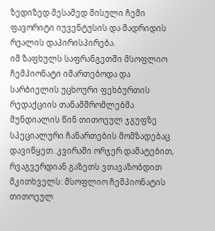ზედიზედ მესამედ მისული ჩემი ფავორიტი იუვენტუსის და მადრიდის რეალის დაპირისპირება.
იმ ზაფხულს საფრანგეთში მსოფლიო ჩემპიონატი იმართებოდა და სარბიელის უცხოური ფეხბურთის რედაქციის თანამშრომლებმა მუნდიალის წინ თითოეულ ჯგუფზე სპეციალური ჩანართების მომზადებაც დავიწყეთ. კვირაში ორჯერ დამატებით, რვაგვერდიან გაზეთს ვთავაზობდით მკითხველს: მსოფლიო ჩემპიონატის თითოეულ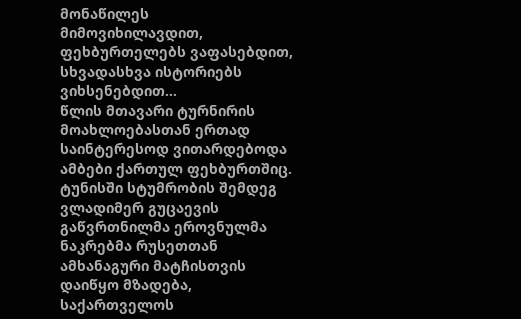მონაწილეს მიმოვიხილავდით, ფეხბურთელებს ვაფასებდით, სხვადასხვა ისტორიებს ვიხსენებდით…
წლის მთავარი ტურნირის მოახლოებასთან ერთად საინტერესოდ ვითარდებოდა ამბები ქართულ ფეხბურთშიც. ტუნისში სტუმრობის შემდეგ ვლადიმერ გუცაევის გაწვრთნილმა ეროვნულმა ნაკრებმა რუსეთთან ამხანაგური მატჩისთვის დაიწყო მზადება, საქართველოს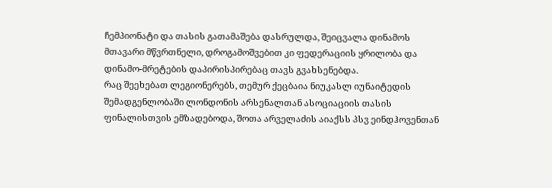ჩემპიონატი და თასის გათამაშება დასრულდა, შეიცვალა დინამოს მთავარი მწვრთნელი, დროგამოშვებით კი ფედერაციის ყრილობა და დინამო-მრეტების დაპირისპირებაც თავს გვახსენებდა.
რაც შეეხებათ ლეგიონერებს, თემურ ქეცბაია ნიუკასლ იუნაიტედის შემადგენლობაში ლონდონის არსენალთან ასოციაციის თასის ფინალისთვის ემზადებოდა, შოთა არველაძის აიაქსს პსვ ეინდჰოვენთან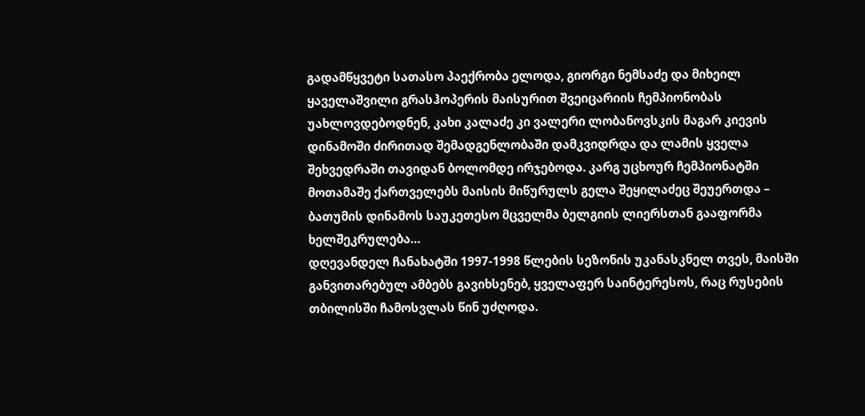გადამწყვეტი სათასო პაექრობა ელოდა, გიორგი ნემსაძე და მიხეილ ყაველაშვილი გრასჰოპერის მაისურით შვეიცარიის ჩემპიონობას უახლოვდებოდნენ, კახი კალაძე კი ვალერი ლობანოვსკის მაგარ კიევის დინამოში ძირითად შემადგენლობაში დამკვიდრდა და ლამის ყველა შეხვედრაში თავიდან ბოლომდე ირჯებოდა. კარგ უცხოურ ჩემპიონატში მოთამაშე ქართველებს მაისის მიწურულს გელა შეყილაძეც შეუერთდა – ბათუმის დინამოს საუკეთესო მცველმა ბელგიის ლიერსთან გააფორმა ხელშეკრულება…
დღევანდელ ჩანახატში 1997-1998 წლების სეზონის უკანასკნელ თვეს, მაისში განვითარებულ ამბებს გავიხსენებ, ყველაფერ საინტერესოს, რაც რუსების თბილისში ჩამოსვლას წინ უძღოდა.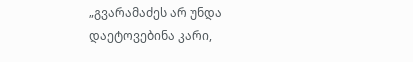„გვარამაძეს არ უნდა დაეტოვებინა კარი,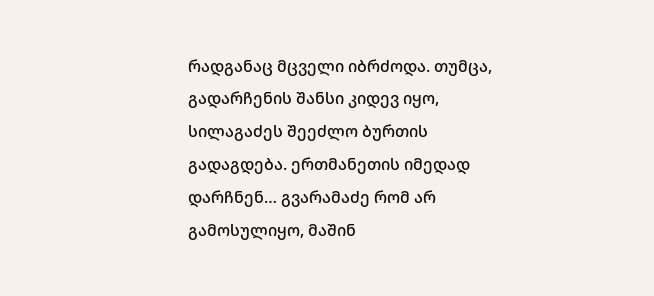რადგანაც მცველი იბრძოდა. თუმცა, გადარჩენის შანსი კიდევ იყო, სილაგაძეს შეეძლო ბურთის გადაგდება. ერთმანეთის იმედად დარჩნენ… გვარამაძე რომ არ გამოსულიყო, მაშინ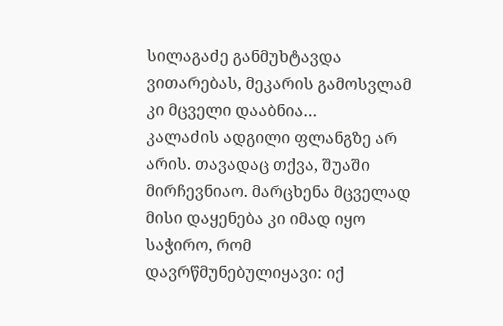სილაგაძე განმუხტავდა ვითარებას, მეკარის გამოსვლამ კი მცველი დააბნია…
კალაძის ადგილი ფლანგზე არ არის. თავადაც თქვა, შუაში მირჩევნიაო. მარცხენა მცველად მისი დაყენება კი იმად იყო საჭირო, რომ დავრწმუნებულიყავი: იქ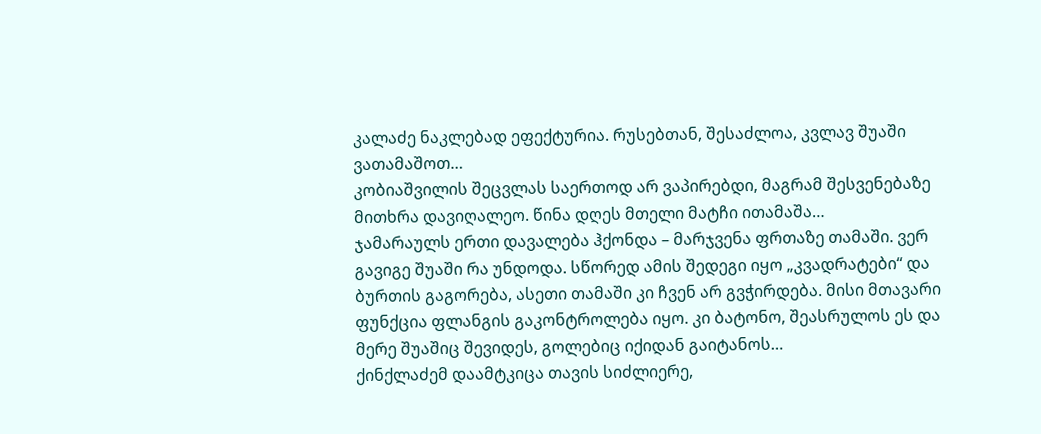კალაძე ნაკლებად ეფექტურია. რუსებთან, შესაძლოა, კვლავ შუაში ვათამაშოთ…
კობიაშვილის შეცვლას საერთოდ არ ვაპირებდი, მაგრამ შესვენებაზე მითხრა დავიღალეო. წინა დღეს მთელი მატჩი ითამაშა…
ჯამარაულს ერთი დავალება ჰქონდა – მარჯვენა ფრთაზე თამაში. ვერ გავიგე შუაში რა უნდოდა. სწორედ ამის შედეგი იყო „კვადრატები“ და ბურთის გაგორება, ასეთი თამაში კი ჩვენ არ გვჭირდება. მისი მთავარი ფუნქცია ფლანგის გაკონტროლება იყო. კი ბატონო, შეასრულოს ეს და მერე შუაშიც შევიდეს, გოლებიც იქიდან გაიტანოს…
ქინქლაძემ დაამტკიცა თავის სიძლიერე,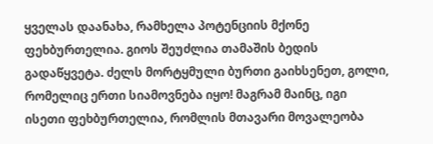ყველას დაანახა, რამხელა პოტენციის მქონე ფეხბურთელია. გიოს შეუძლია თამაშის ბედის გადაწყვეტა. ძელს მორტყმული ბურთი გაიხსენეთ, გოლი, რომელიც ერთი სიამოვნება იყო! მაგრამ მაინც, იგი ისეთი ფეხბურთელია, რომლის მთავარი მოვალეობა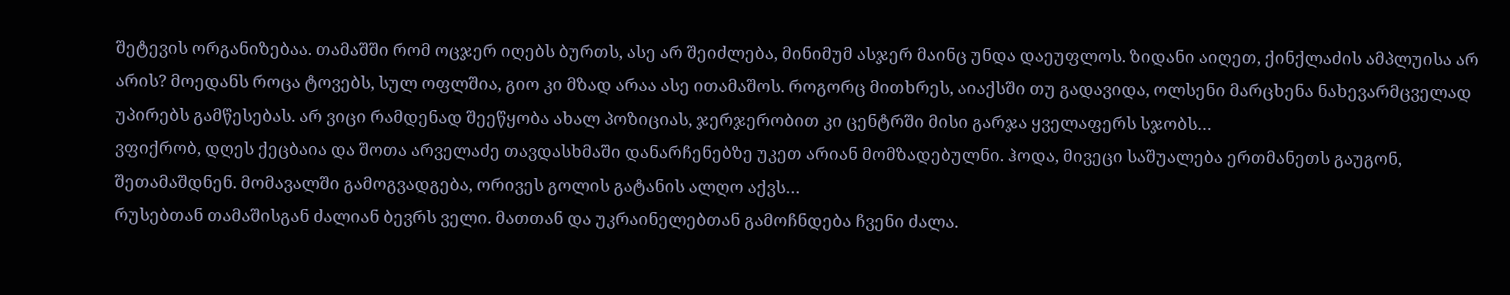შეტევის ორგანიზებაა. თამაშში რომ ოცჯერ იღებს ბურთს, ასე არ შეიძლება, მინიმუმ ასჯერ მაინც უნდა დაეუფლოს. ზიდანი აიღეთ, ქინქლაძის ამპლუისა არ არის? მოედანს როცა ტოვებს, სულ ოფლშია, გიო კი მზად არაა ასე ითამაშოს. როგორც მითხრეს, აიაქსში თუ გადავიდა, ოლსენი მარცხენა ნახევარმცველად უპირებს გამწესებას. არ ვიცი რამდენად შეეწყობა ახალ პოზიციას, ჯერჯერობით კი ცენტრში მისი გარჯა ყველაფერს სჯობს…
ვფიქრობ, დღეს ქეცბაია და შოთა არველაძე თავდასხმაში დანარჩენებზე უკეთ არიან მომზადებულნი. ჰოდა, მივეცი საშუალება ერთმანეთს გაუგონ, შეთამაშდნენ. მომავალში გამოგვადგება, ორივეს გოლის გატანის ალღო აქვს…
რუსებთან თამაშისგან ძალიან ბევრს ველი. მათთან და უკრაინელებთან გამოჩნდება ჩვენი ძალა.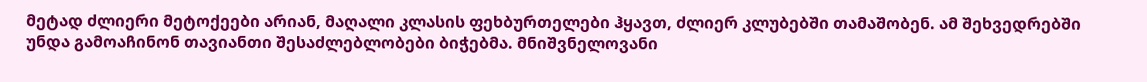მეტად ძლიერი მეტოქეები არიან, მაღალი კლასის ფეხბურთელები ჰყავთ, ძლიერ კლუბებში თამაშობენ. ამ შეხვედრებში უნდა გამოაჩინონ თავიანთი შესაძლებლობები ბიჭებმა. მნიშვნელოვანი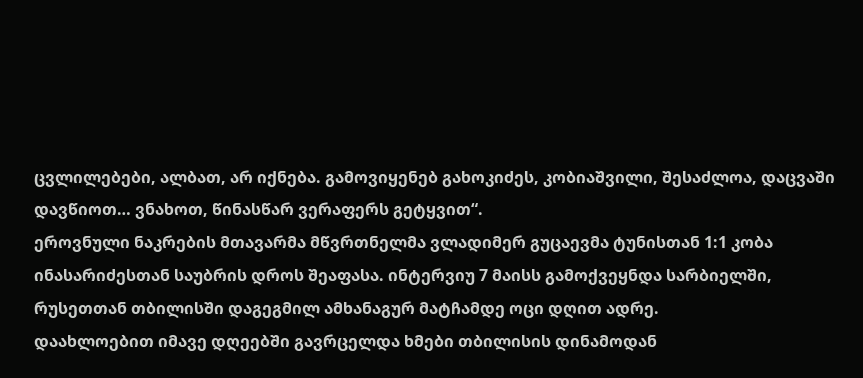ცვლილებები, ალბათ, არ იქნება. გამოვიყენებ გახოკიძეს, კობიაშვილი, შესაძლოა, დაცვაში დავწიოთ… ვნახოთ, წინასწარ ვერაფერს გეტყვით“.
ეროვნული ნაკრების მთავარმა მწვრთნელმა ვლადიმერ გუცაევმა ტუნისთან 1:1 კობა ინასარიძესთან საუბრის დროს შეაფასა. ინტერვიუ 7 მაისს გამოქვეყნდა სარბიელში, რუსეთთან თბილისში დაგეგმილ ამხანაგურ მატჩამდე ოცი დღით ადრე.
დაახლოებით იმავე დღეებში გავრცელდა ხმები თბილისის დინამოდან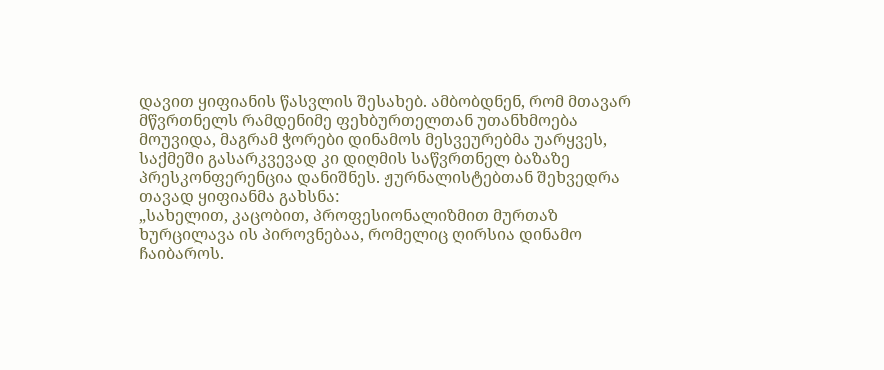დავით ყიფიანის წასვლის შესახებ. ამბობდნენ, რომ მთავარ მწვრთნელს რამდენიმე ფეხბურთელთან უთანხმოება მოუვიდა, მაგრამ ჭორები დინამოს მესვეურებმა უარყვეს, საქმეში გასარკვევად კი დიღმის საწვრთნელ ბაზაზე პრესკონფერენცია დანიშნეს. ჟურნალისტებთან შეხვედრა თავად ყიფიანმა გახსნა:
„სახელით, კაცობით, პროფესიონალიზმით მურთაზ ხურცილავა ის პიროვნებაა, რომელიც ღირსია დინამო ჩაიბაროს.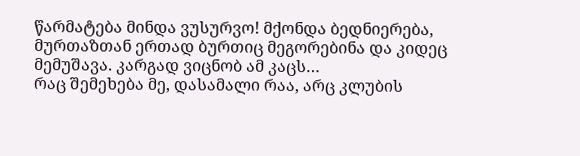წარმატება მინდა ვუსურვო! მქონდა ბედნიერება, მურთაზთან ერთად ბურთიც მეგორებინა და კიდეც მემუშავა. კარგად ვიცნობ ამ კაცს…
რაც შემეხება მე, დასამალი რაა, არც კლუბის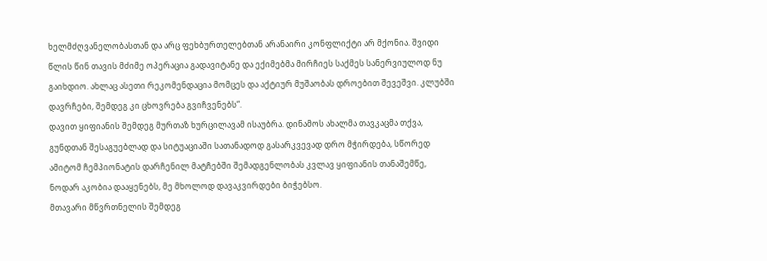ხელმძღვანელობასთან და არც ფეხბურთელებთან არანაირი კონფლიქტი არ მქონია. შვიდი წლის წინ თავის მძიმე ოპერაცია გადავიტანე და ექიმებმა მირჩიეს საქმეს სანერვიულოდ ნუ გაიხდიო. ახლაც ასეთი რეკომენდაცია მომცეს და აქტიურ მუშაობას დროებით შევეშვი. კლუბში დავრჩები, შემდეგ კი ცხოვრება გვიჩვენებს“.
დავით ყიფიანის შემდეგ მურთაზ ხურცილავამ ისაუბრა. დინამოს ახალმა თავკაცმა თქვა, გუნდთან შესაგუებლად და სიტუაციაში სათანადოდ გასარკვევად დრო მჭირდება, სწორედ ამიტომ ჩემპიონატის დარჩენილ მატჩებში შემადგენლობას კვლავ ყიფიანის თანაშემწე, ნოდარ აკობია დააყენებს, მე მხოლოდ დავაკვირდები ბიჭებსო.
მთავარი მწვრთნელის შემდეგ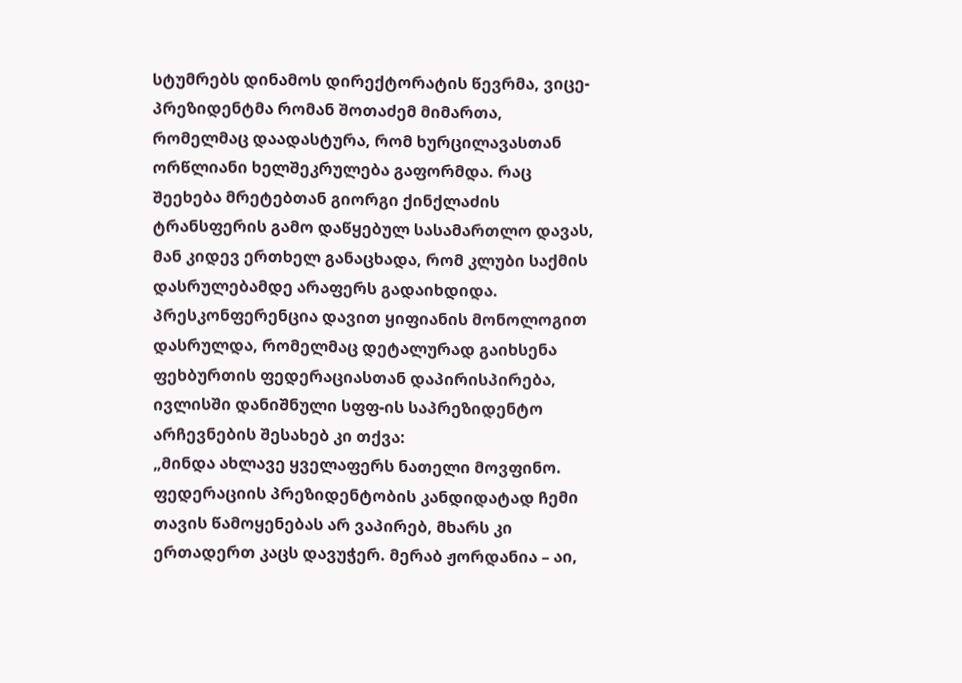სტუმრებს დინამოს დირექტორატის წევრმა, ვიცე-პრეზიდენტმა რომან შოთაძემ მიმართა, რომელმაც დაადასტურა, რომ ხურცილავასთან ორწლიანი ხელშეკრულება გაფორმდა. რაც შეეხება მრეტებთან გიორგი ქინქლაძის ტრანსფერის გამო დაწყებულ სასამართლო დავას, მან კიდევ ერთხელ განაცხადა, რომ კლუბი საქმის დასრულებამდე არაფერს გადაიხდიდა.
პრესკონფერენცია დავით ყიფიანის მონოლოგით დასრულდა, რომელმაც დეტალურად გაიხსენა ფეხბურთის ფედერაციასთან დაპირისპირება, ივლისში დანიშნული სფფ-ის საპრეზიდენტო არჩევნების შესახებ კი თქვა:
„მინდა ახლავე ყველაფერს ნათელი მოვფინო. ფედერაციის პრეზიდენტობის კანდიდატად ჩემი თავის წამოყენებას არ ვაპირებ, მხარს კი ერთადერთ კაცს დავუჭერ. მერაბ ჟორდანია – აი,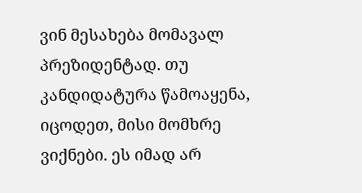ვინ მესახება მომავალ პრეზიდენტად. თუ კანდიდატურა წამოაყენა, იცოდეთ, მისი მომხრე ვიქნები. ეს იმად არ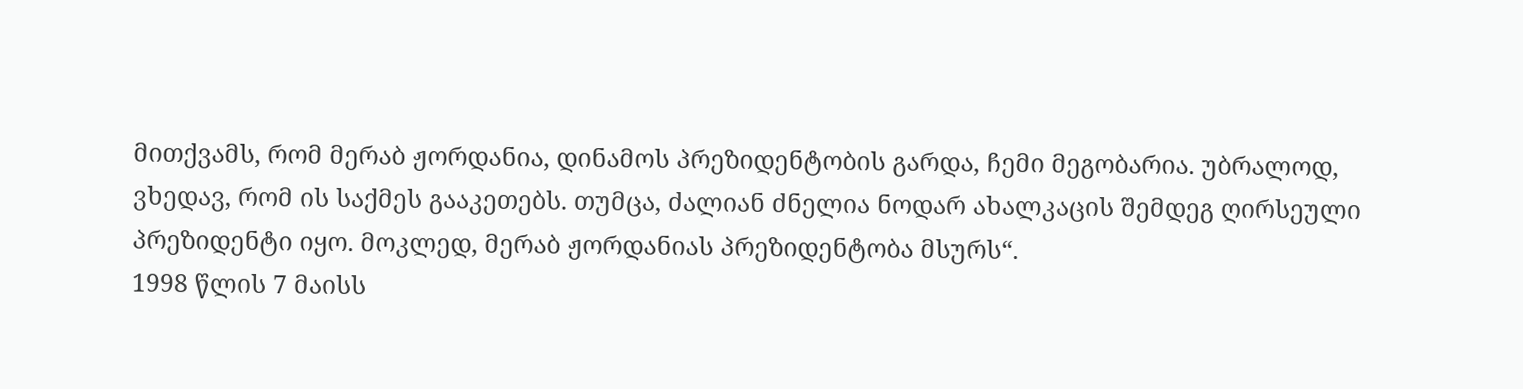მითქვამს, რომ მერაბ ჟორდანია, დინამოს პრეზიდენტობის გარდა, ჩემი მეგობარია. უბრალოდ, ვხედავ, რომ ის საქმეს გააკეთებს. თუმცა, ძალიან ძნელია ნოდარ ახალკაცის შემდეგ ღირსეული პრეზიდენტი იყო. მოკლედ, მერაბ ჟორდანიას პრეზიდენტობა მსურს“.
1998 წლის 7 მაისს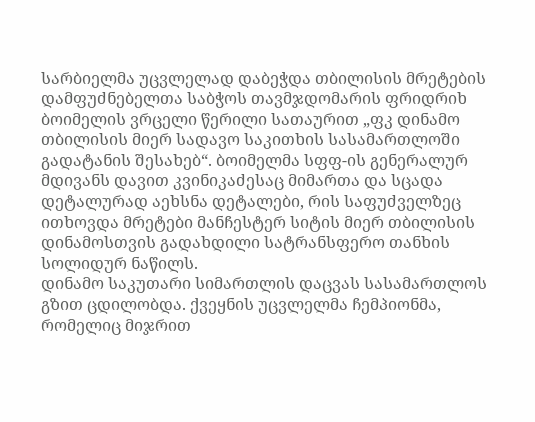სარბიელმა უცვლელად დაბეჭდა თბილისის მრეტების დამფუძნებელთა საბჭოს თავმჯდომარის ფრიდრიხ ბოიმელის ვრცელი წერილი სათაურით „ფკ დინამო თბილისის მიერ სადავო საკითხის სასამართლოში გადატანის შესახებ“. ბოიმელმა სფფ-ის გენერალურ მდივანს დავით კვინიკაძესაც მიმართა და სცადა დეტალურად აეხსნა დეტალები, რის საფუძველზეც ითხოვდა მრეტები მანჩესტერ სიტის მიერ თბილისის დინამოსთვის გადახდილი სატრანსფერო თანხის სოლიდურ ნაწილს.
დინამო საკუთარი სიმართლის დაცვას სასამართლოს გზით ცდილობდა. ქვეყნის უცვლელმა ჩემპიონმა, რომელიც მიჯრით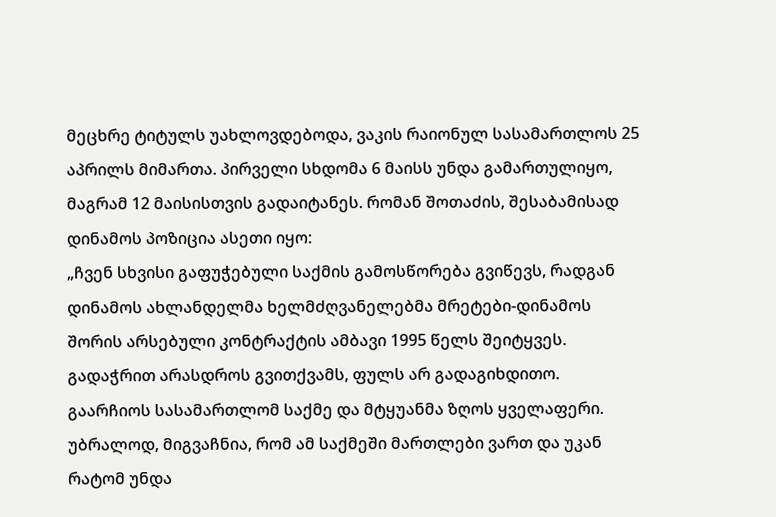მეცხრე ტიტულს უახლოვდებოდა, ვაკის რაიონულ სასამართლოს 25 აპრილს მიმართა. პირველი სხდომა 6 მაისს უნდა გამართულიყო, მაგრამ 12 მაისისთვის გადაიტანეს. რომან შოთაძის, შესაბამისად დინამოს პოზიცია ასეთი იყო:
„ჩვენ სხვისი გაფუჭებული საქმის გამოსწორება გვიწევს, რადგან დინამოს ახლანდელმა ხელმძღვანელებმა მრეტები-დინამოს შორის არსებული კონტრაქტის ამბავი 1995 წელს შეიტყვეს. გადაჭრით არასდროს გვითქვამს, ფულს არ გადაგიხდითო. გაარჩიოს სასამართლომ საქმე და მტყუანმა ზღოს ყველაფერი. უბრალოდ, მიგვაჩნია, რომ ამ საქმეში მართლები ვართ და უკან რატომ უნდა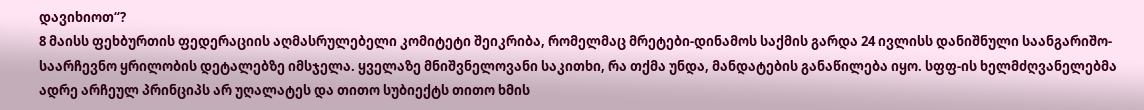დავიხიოთ“?
8 მაისს ფეხბურთის ფედერაციის აღმასრულებელი კომიტეტი შეიკრიბა, რომელმაც მრეტები-დინამოს საქმის გარდა 24 ივლისს დანიშნული საანგარიშო-საარჩევნო ყრილობის დეტალებზე იმსჯელა. ყველაზე მნიშვნელოვანი საკითხი, რა თქმა უნდა, მანდატების განაწილება იყო. სფფ-ის ხელმძღვანელებმა ადრე არჩეულ პრინციპს არ უღალატეს და თითო სუბიექტს თითო ხმის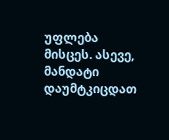უფლება მისცეს. ასევე, მანდატი დაუმტკიცდათ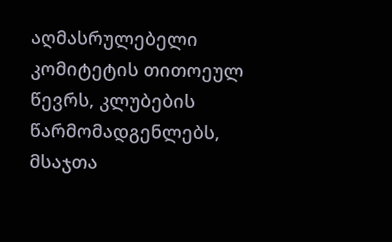აღმასრულებელი კომიტეტის თითოეულ წევრს, კლუბების წარმომადგენლებს, მსაჯთა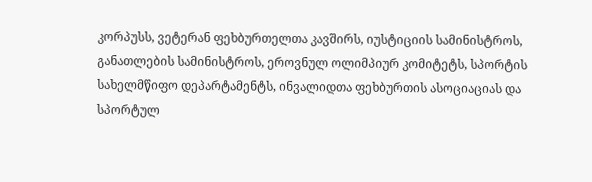კორპუსს, ვეტერან ფეხბურთელთა კავშირს, იუსტიციის სამინისტროს, განათლების სამინისტროს, ეროვნულ ოლიმპიურ კომიტეტს, სპორტის სახელმწიფო დეპარტამენტს, ინვალიდთა ფეხბურთის ასოციაციას და სპორტულ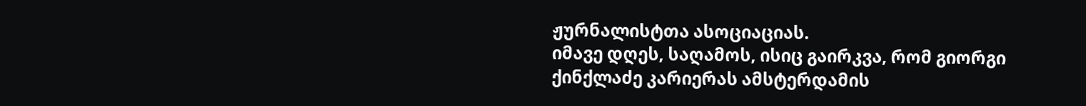ჟურნალისტთა ასოციაციას.
იმავე დღეს, საღამოს, ისიც გაირკვა, რომ გიორგი ქინქლაძე კარიერას ამსტერდამის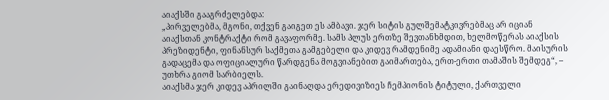აიაქსში გააგრძელებდა:
„პირველებმა, მგონი, თქვენ გაიგეთ ეს ამბავი. ჯერ სიტის გულშემატკივრებმაც არ იციან აიაქსთან კონტრაქტი რომ გავაფორმე. სამს პლუს ერთზე შევთანხმდით, ხელმოწერას აიაქსის პრეზიდენტი, ფინანსურ საქმეთა გამგებელი და კიდევ რამდენიმე ადამიანი დაესწრო. მაისურის გადაცემა და ოფიციალური წარდგენა მოგვიანებით გაიმართება, ერთ-ერთი თამაშის შემდეგ“, – უთხრა გიომ სარბიელს.
აიაქსმა ჯერ კიდევ აპრილში გაინაღდა ერედივიზიეს ჩემპიონის ტიტული, ქართველი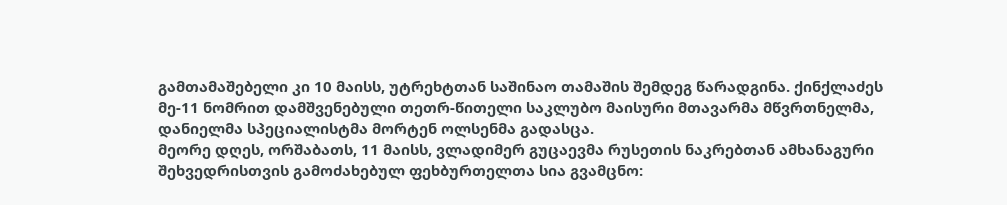გამთამაშებელი კი 10 მაისს, უტრეხტთან საშინაო თამაშის შემდეგ წარადგინა. ქინქლაძეს მე-11 ნომრით დამშვენებული თეთრ-წითელი საკლუბო მაისური მთავარმა მწვრთნელმა, დანიელმა სპეციალისტმა მორტენ ოლსენმა გადასცა.
მეორე დღეს, ორშაბათს, 11 მაისს, ვლადიმერ გუცაევმა რუსეთის ნაკრებთან ამხანაგური შეხვედრისთვის გამოძახებულ ფეხბურთელთა სია გვამცნო: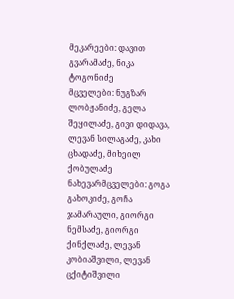მეკარეები: დავით გვარამაძე, ნიკა ტოგონიძე
მცველები: ნუგზარ ლობჟანიძე, გელა შეყილაძე, გივი დიდავა, ლევან სილაგაძე, კახი ცხადაძე, მიხეილ ქობულაძე
ნახევარმცველები: გოგა გახოკიძე, გოჩა ჯამარაული, გიორგი ნემსაძე, გიორგი ქინქლაძე, ლევან კობიაშვილი, ლევან ცქიტიშვილი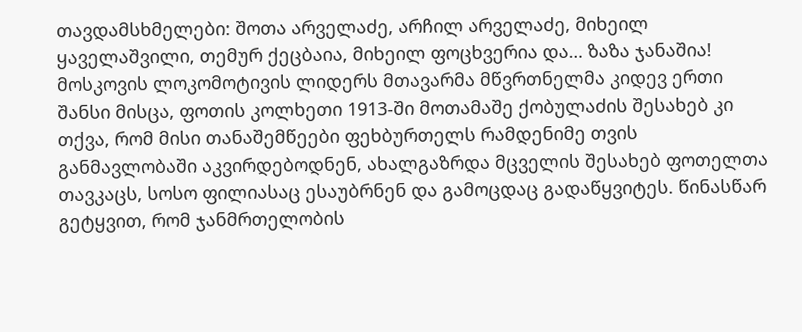თავდამსხმელები: შოთა არველაძე, არჩილ არველაძე, მიხეილ ყაველაშვილი, თემურ ქეცბაია, მიხეილ ფოცხვერია და… ზაზა ჯანაშია!
მოსკოვის ლოკომოტივის ლიდერს მთავარმა მწვრთნელმა კიდევ ერთი შანსი მისცა, ფოთის კოლხეთი 1913-ში მოთამაშე ქობულაძის შესახებ კი თქვა, რომ მისი თანაშემწეები ფეხბურთელს რამდენიმე თვის განმავლობაში აკვირდებოდნენ, ახალგაზრდა მცველის შესახებ ფოთელთა თავკაცს, სოსო ფილიასაც ესაუბრნენ და გამოცდაც გადაწყვიტეს. წინასწარ გეტყვით, რომ ჯანმრთელობის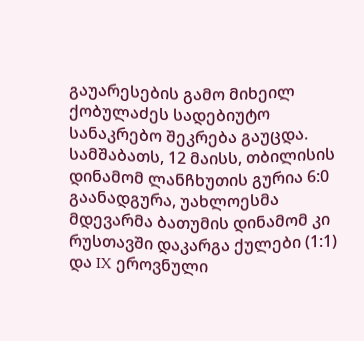გაუარესების გამო მიხეილ ქობულაძეს სადებიუტო სანაკრებო შეკრება გაუცდა.
სამშაბათს, 12 მაისს, თბილისის დინამომ ლანჩხუთის გურია 6:0 გაანადგურა, უახლოესმა მდევარმა ბათუმის დინამომ კი რუსთავში დაკარგა ქულები (1:1) და IX ეროვნული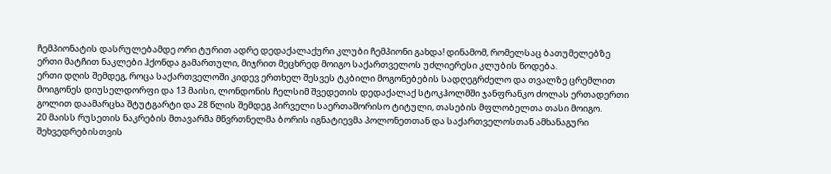ჩემპიონატის დასრულებამდე ორი ტურით ადრე დედაქალაქური კლუბი ჩემპიონი გახდა! დინამომ, რომელსაც ბათუმელებზე ერთი მატჩით ნაკლები ჰქონდა გამართული, მიჯრით მეცხრედ მოიგო საქართველოს უძლიერესი კლუბის წოდება.
ერთი დღის შემდეგ, როცა საქართველოში კიდევ ერთხელ შესვეს ტკბილი მოგონებების სადღეგრძელო და თვალზე ცრემლით მოიგონეს დიუსელდორფი და 13 მაისი, ლონდონის ჩელსიმ შვედეთის დედაქალაქ სტოკჰოლმში ჯანფრანკო ძოლას ერთადერთი გოლით დაამარცხა შტუტგარტი და 28 წლის შემდეგ პირველი საერთაშორისო ტიტული, თასების მფლობელთა თასი მოიგო.
20 მაისს რუსეთის ნაკრების მთავარმა მწვრთნელმა ბორის იგნატიევმა პოლონეთთან და საქართველოსთან ამხანაგური შეხვედრებისთვის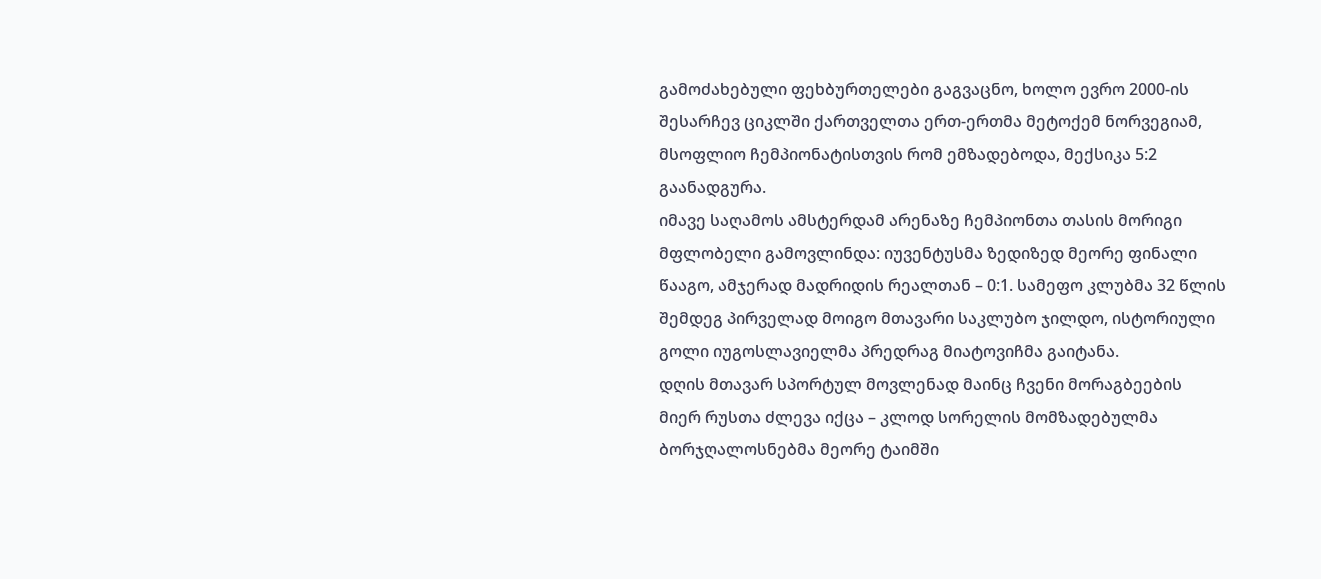გამოძახებული ფეხბურთელები გაგვაცნო, ხოლო ევრო 2000-ის შესარჩევ ციკლში ქართველთა ერთ-ერთმა მეტოქემ ნორვეგიამ, მსოფლიო ჩემპიონატისთვის რომ ემზადებოდა, მექსიკა 5:2 გაანადგურა.
იმავე საღამოს ამსტერდამ არენაზე ჩემპიონთა თასის მორიგი მფლობელი გამოვლინდა: იუვენტუსმა ზედიზედ მეორე ფინალი წააგო, ამჯერად მადრიდის რეალთან – 0:1. სამეფო კლუბმა 32 წლის შემდეგ პირველად მოიგო მთავარი საკლუბო ჯილდო, ისტორიული გოლი იუგოსლავიელმა პრედრაგ მიატოვიჩმა გაიტანა.
დღის მთავარ სპორტულ მოვლენად მაინც ჩვენი მორაგბეების მიერ რუსთა ძლევა იქცა – კლოდ სორელის მომზადებულმა ბორჯღალოსნებმა მეორე ტაიმში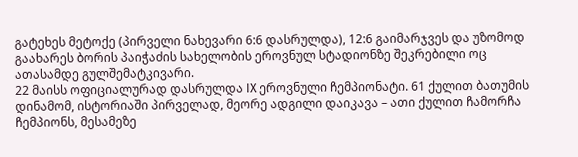გატეხეს მეტოქე (პირველი ნახევარი 6:6 დასრულდა), 12:6 გაიმარჯვეს და უზომოდ გაახარეს ბორის პაიჭაძის სახელობის ეროვნულ სტადიონზე შეკრებილი ოც ათასამდე გულშემატკივარი.
22 მაისს ოფიციალურად დასრულდა IX ეროვნული ჩემპიონატი. 61 ქულით ბათუმის დინამომ, ისტორიაში პირველად, მეორე ადგილი დაიკავა – ათი ქულით ჩამორჩა ჩემპიონს, მესამეზე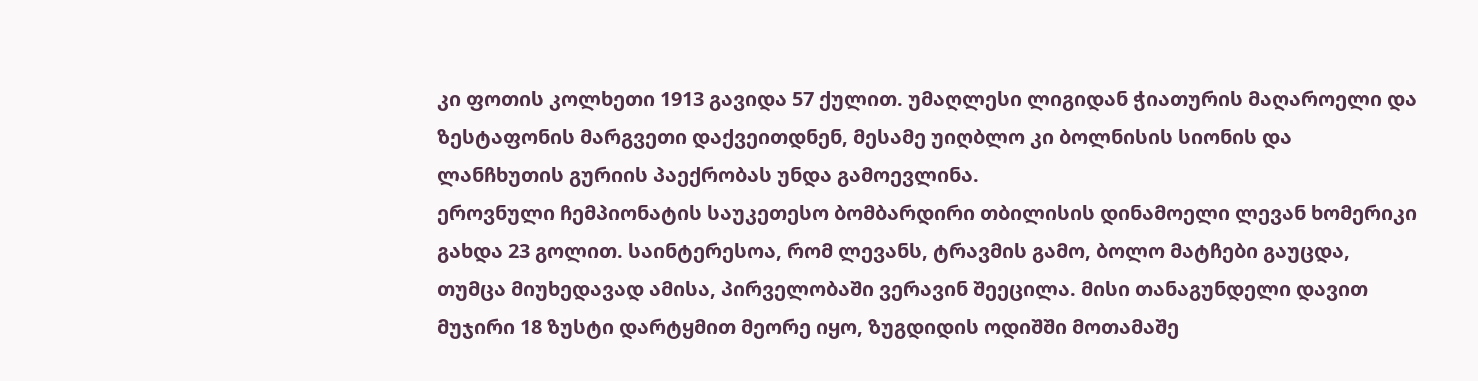კი ფოთის კოლხეთი 1913 გავიდა 57 ქულით. უმაღლესი ლიგიდან ჭიათურის მაღაროელი და ზესტაფონის მარგვეთი დაქვეითდნენ, მესამე უიღბლო კი ბოლნისის სიონის და ლანჩხუთის გურიის პაექრობას უნდა გამოევლინა.
ეროვნული ჩემპიონატის საუკეთესო ბომბარდირი თბილისის დინამოელი ლევან ხომერიკი გახდა 23 გოლით. საინტერესოა, რომ ლევანს, ტრავმის გამო, ბოლო მატჩები გაუცდა, თუმცა მიუხედავად ამისა, პირველობაში ვერავინ შეეცილა. მისი თანაგუნდელი დავით მუჯირი 18 ზუსტი დარტყმით მეორე იყო, ზუგდიდის ოდიშში მოთამაშე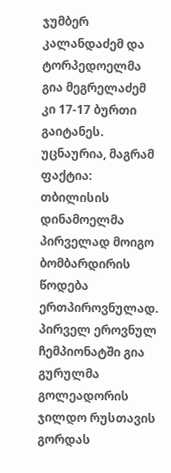ჯუმბერ კალანდაძემ და ტორპედოელმა გია მეგრელაძემ კი 17-17 ბურთი გაიტანეს.
უცნაურია, მაგრამ ფაქტია: თბილისის დინამოელმა პირველად მოიგო ბომბარდირის წოდება ერთპიროვნულად. პირველ ეროვნულ ჩემპიონატში გია გურულმა გოლეადორის ჯილდო რუსთავის გორდას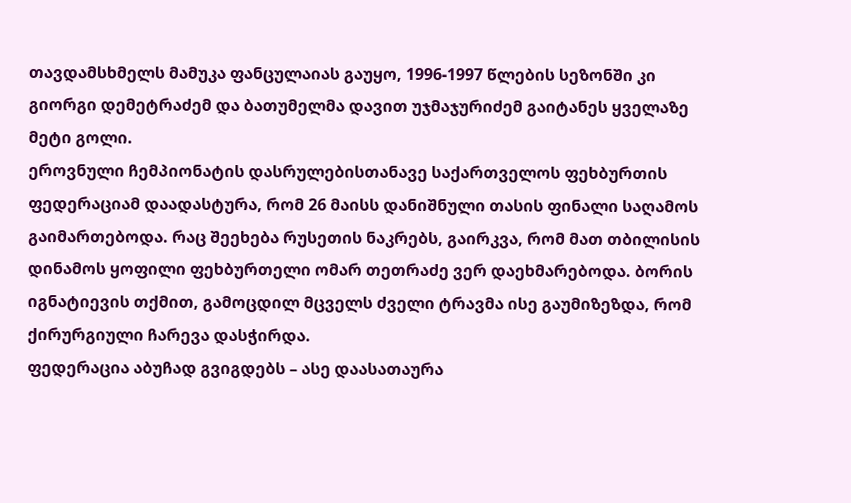თავდამსხმელს მამუკა ფანცულაიას გაუყო, 1996-1997 წლების სეზონში კი გიორგი დემეტრაძემ და ბათუმელმა დავით უჯმაჯურიძემ გაიტანეს ყველაზე მეტი გოლი.
ეროვნული ჩემპიონატის დასრულებისთანავე საქართველოს ფეხბურთის ფედერაციამ დაადასტურა, რომ 26 მაისს დანიშნული თასის ფინალი საღამოს გაიმართებოდა. რაც შეეხება რუსეთის ნაკრებს, გაირკვა, რომ მათ თბილისის დინამოს ყოფილი ფეხბურთელი ომარ თეთრაძე ვერ დაეხმარებოდა. ბორის იგნატიევის თქმით, გამოცდილ მცველს ძველი ტრავმა ისე გაუმიზეზდა, რომ ქირურგიული ჩარევა დასჭირდა.
ფედერაცია აბუჩად გვიგდებს – ასე დაასათაურა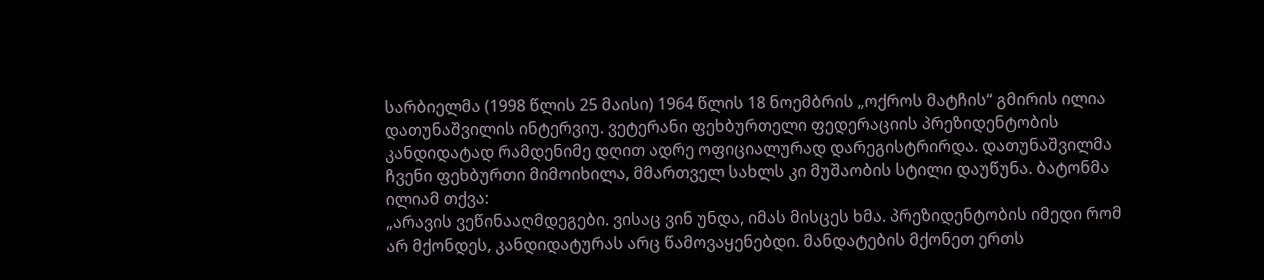სარბიელმა (1998 წლის 25 მაისი) 1964 წლის 18 ნოემბრის „ოქროს მატჩის“ გმირის ილია დათუნაშვილის ინტერვიუ. ვეტერანი ფეხბურთელი ფედერაციის პრეზიდენტობის კანდიდატად რამდენიმე დღით ადრე ოფიციალურად დარეგისტრირდა. დათუნაშვილმა ჩვენი ფეხბურთი მიმოიხილა, მმართველ სახლს კი მუშაობის სტილი დაუწუნა. ბატონმა ილიამ თქვა:
„არავის ვეწინააღმდეგები. ვისაც ვინ უნდა, იმას მისცეს ხმა. პრეზიდენტობის იმედი რომ არ მქონდეს, კანდიდატურას არც წამოვაყენებდი. მანდატების მქონეთ ერთს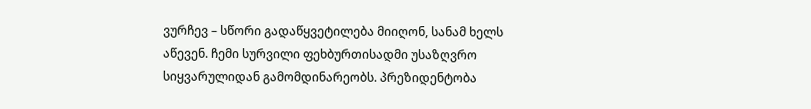ვურჩევ – სწორი გადაწყვეტილება მიიღონ, სანამ ხელს აწევენ. ჩემი სურვილი ფეხბურთისადმი უსაზღვრო სიყვარულიდან გამომდინარეობს. პრეზიდენტობა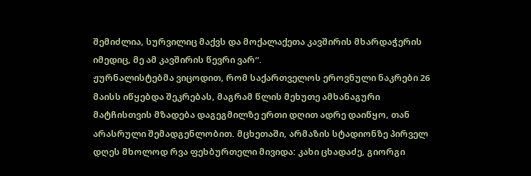შემიძლია, სურვილიც მაქვს და მოქალაქეთა კავშირის მხარდაჭერის იმედიც, მე ამ კავშირის წევრი ვარ“.
ჟურნალისტებმა ვიცოდით, რომ საქართველოს ეროვნული ნაკრები 26 მაისს იწყებდა შეკრებას, მაგრამ წლის მეხუთე ამხანაგური მატჩისთვის მზადება დაგეგმილზე ერთი დღით ადრე დაიწყო, თან არასრული შემადგენლობით. მცხეთაში, არმაზის სტადიონზე პირველ დღეს მხოლოდ რვა ფეხბურთელი მივიდა: კახი ცხადაძე, გიორგი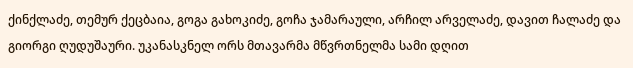ქინქლაძე, თემურ ქეცბაია, გოგა გახოკიძე, გოჩა ჯამარაული, არჩილ არველაძე, დავით ჩალაძე და გიორგი ღუდუშაური. უკანასკნელ ორს მთავარმა მწვრთნელმა სამი დღით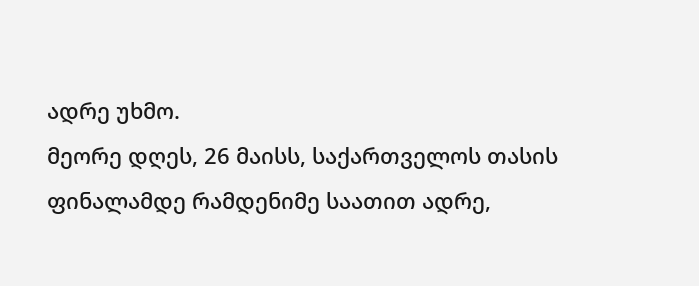ადრე უხმო.
მეორე დღეს, 26 მაისს, საქართველოს თასის ფინალამდე რამდენიმე საათით ადრე,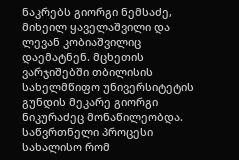ნაკრებს გიორგი ნემსაძე, მიხეილ ყაველაშვილი და ლევან კობიაშვილიც დაემატნენ. მცხეთის ვარჯიშებში თბილისის სახელმწიფო უნივერსიტეტის გუნდის მეკარე გიორგი ნიკურაძეც მონაწილეობდა.
საწვრთნელი პროცესი სახალისო რომ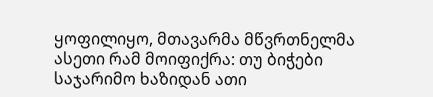ყოფილიყო, მთავარმა მწვრთნელმა ასეთი რამ მოიფიქრა: თუ ბიჭები საჯარიმო ხაზიდან ათი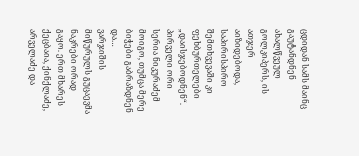ცდიდან სამს მაინც გაუტანდნენ ახალწვეულ გოლკიპერს, ის ათჯერ აიზიდებოდა, საპირისპირო შემთხვევაში კი ფეხბურთელები „დაისჯებოდნენ“. პირველი ორი სერია ნიკურაძემ მოიგო, თუმცა მერე ბიჭები გაბრაზდნენ და…
ვარჯიშის მიწურულს გუცაევმა ნაკრები ორად გაყო. ერთ მხარეს ქეცბაია, ქინქლაძე, არველაძე და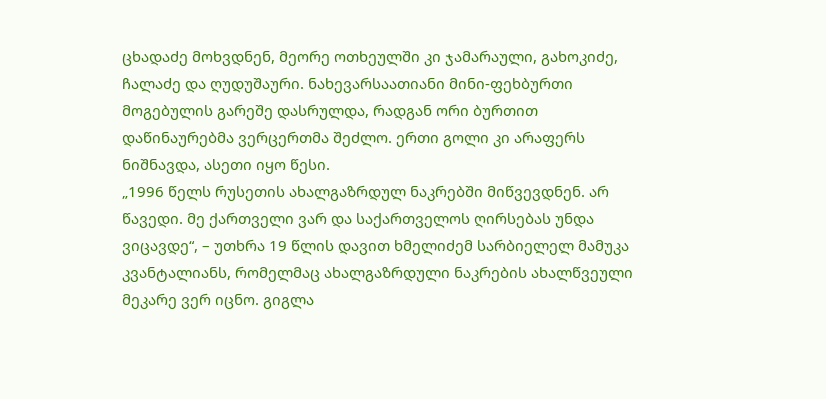ცხადაძე მოხვდნენ, მეორე ოთხეულში კი ჯამარაული, გახოკიძე, ჩალაძე და ღუდუშაური. ნახევარსაათიანი მინი-ფეხბურთი მოგებულის გარეშე დასრულდა, რადგან ორი ბურთით დაწინაურებმა ვერცერთმა შეძლო. ერთი გოლი კი არაფერს ნიშნავდა, ასეთი იყო წესი.
„1996 წელს რუსეთის ახალგაზრდულ ნაკრებში მიწვევდნენ. არ წავედი. მე ქართველი ვარ და საქართველოს ღირსებას უნდა ვიცავდე“, – უთხრა 19 წლის დავით ხმელიძემ სარბიელელ მამუკა კვანტალიანს, რომელმაც ახალგაზრდული ნაკრების ახალწვეული მეკარე ვერ იცნო. გიგლა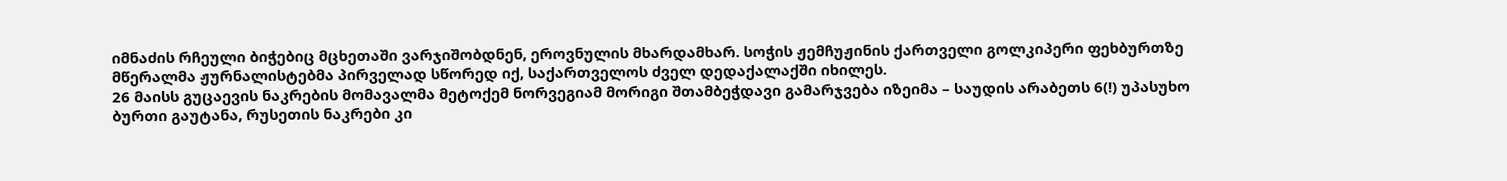იმნაძის რჩეული ბიჭებიც მცხეთაში ვარჯიშობდნენ, ეროვნულის მხარდამხარ. სოჭის ჟემჩუჟინის ქართველი გოლკიპერი ფეხბურთზე მწერალმა ჟურნალისტებმა პირველად სწორედ იქ, საქართველოს ძველ დედაქალაქში იხილეს.
26 მაისს გუცაევის ნაკრების მომავალმა მეტოქემ ნორვეგიამ მორიგი შთამბეჭდავი გამარჯვება იზეიმა – საუდის არაბეთს 6(!) უპასუხო ბურთი გაუტანა, რუსეთის ნაკრები კი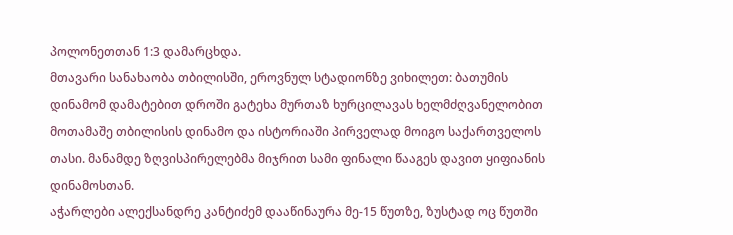პოლონეთთან 1:3 დამარცხდა.
მთავარი სანახაობა თბილისში, ეროვნულ სტადიონზე ვიხილეთ: ბათუმის დინამომ დამატებით დროში გატეხა მურთაზ ხურცილავას ხელმძღვანელობით მოთამაშე თბილისის დინამო და ისტორიაში პირველად მოიგო საქართველოს თასი. მანამდე ზღვისპირელებმა მიჯრით სამი ფინალი წააგეს დავით ყიფიანის დინამოსთან.
აჭარლები ალექსანდრე კანტიძემ დააწინაურა მე-15 წუთზე, ზუსტად ოც წუთში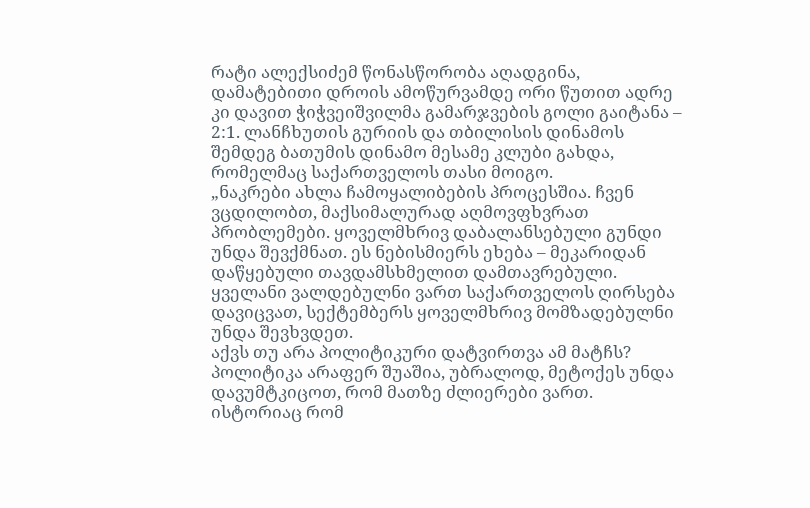რატი ალექსიძემ წონასწორობა აღადგინა, დამატებითი დროის ამოწურვამდე ორი წუთით ადრე კი დავით ჭიჭვეიშვილმა გამარჯვების გოლი გაიტანა – 2:1. ლანჩხუთის გურიის და თბილისის დინამოს შემდეგ ბათუმის დინამო მესამე კლუბი გახდა, რომელმაც საქართველოს თასი მოიგო.
„ნაკრები ახლა ჩამოყალიბების პროცესშია. ჩვენ ვცდილობთ, მაქსიმალურად აღმოვფხვრათ პრობლემები. ყოველმხრივ დაბალანსებული გუნდი უნდა შევქმნათ. ეს ნებისმიერს ეხება – მეკარიდან დაწყებული თავდამსხმელით დამთავრებული. ყველანი ვალდებულნი ვართ საქართველოს ღირსება დავიცვათ, სექტემბერს ყოველმხრივ მომზადებულნი უნდა შევხვდეთ.
აქვს თუ არა პოლიტიკური დატვირთვა ამ მატჩს? პოლიტიკა არაფერ შუაშია, უბრალოდ, მეტოქეს უნდა დავუმტკიცოთ, რომ მათზე ძლიერები ვართ. ისტორიაც რომ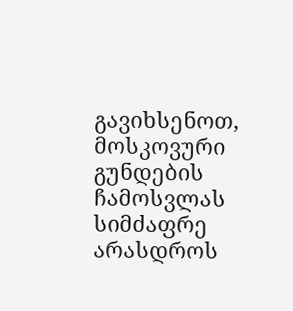გავიხსენოთ, მოსკოვური გუნდების ჩამოსვლას სიმძაფრე არასდროს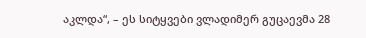აკლდა“, – ეს სიტყვები ვლადიმერ გუცაევმა 28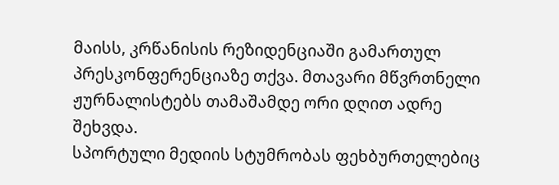მაისს, კრწანისის რეზიდენციაში გამართულ პრესკონფერენციაზე თქვა. მთავარი მწვრთნელი ჟურნალისტებს თამაშამდე ორი დღით ადრე შეხვდა.
სპორტული მედიის სტუმრობას ფეხბურთელებიც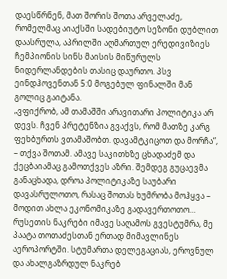დაესწრნენ, მათ შორის შოთა არველაძე, რომელმაც აიაქსში სადებიუტო სეზონი დუბლით დაასრულა, აპრილში აღმართულ ერედივიზიეს ჩემპიონის სინს მაისის მიწურულს ნიდერლანდების თასიც დაურთო. პსვ ეინდჰოვენთან 5:0 მოგებულ ფინალში მან გოლიც გაიტანა.
„ვფიქრობ, ამ თამაშში არავითარი პოლიტიკა არ დევს. ჩვენ პრეტენზია გვაქვს, რომ მათზე კარგ ფეხბურთს ვთამაშობთ. დავამტკიცოთ და მორჩა“, – თქვა შოთამ. ამავე საკითხზე ცხადაძემ და ქეცბაიამაც გამოთქვეს აზრი. შემდეგ გუცაევმა განაცხადა, დროა პოლიტიკაზე საუბარი დავასრულოთო, რასაც შოთას ხუმრობა მოჰყვა – მოდით ახლა ეკონომიკაზე გადავერთოთო…
რუსეთის ნაკრები იმავე საღამოს გვესტუმრა, მე პაატა თოთაძესთან ერთად მიმავლინეს აეროპორტში. სტუმართა დელეგაციას, ეროვნულ და ახალგაზრდულ ნაკრებ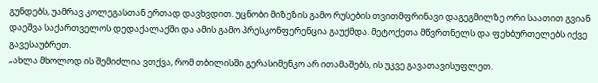გუნდებს, უამრავ კოლეგასთან ერთად დავხვდით. უცნობი მიზეზის გამო რუსების თვითმფრინავი დაგეგმილზე ორი საათით გვიან დაეშვა საქართველოს დედაქალაქში და ამის გამო პრესკონფერენცია გაუქმდა. მეტოქეთა მწვრთნელს და ფეხბურთელებს იქვე გავესაუბრეთ.
„ახლა მხოლოდ ის შემიძლია ვთქვა, რომ თბილისში გერასიმენკო არ ითამაშებს, ის უკვე გავათავისუფლეთ.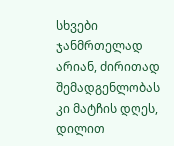სხვები ჯანმრთელად არიან, ძირითად შემადგენლობას კი მატჩის დღეს, დილით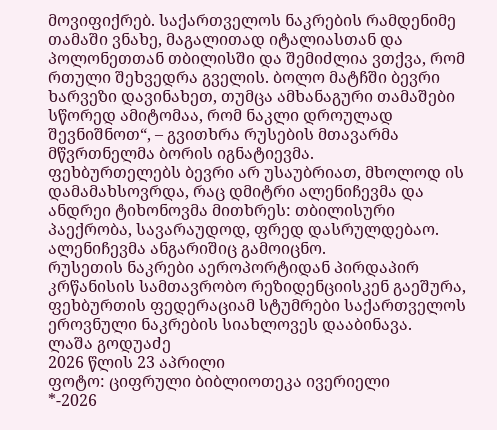მოვიფიქრებ. საქართველოს ნაკრების რამდენიმე თამაში ვნახე, მაგალითად იტალიასთან და პოლონეთთან თბილისში და შემიძლია ვთქვა, რომ რთული შეხვედრა გველის. ბოლო მატჩში ბევრი ხარვეზი დავინახეთ, თუმცა ამხანაგური თამაშები სწორედ ამიტომაა, რომ ნაკლი დროულად შევნიშნოთ“, – გვითხრა რუსების მთავარმა მწვრთნელმა ბორის იგნატიევმა.
ფეხბურთელებს ბევრი არ უსაუბრიათ, მხოლოდ ის დამამახსოვრდა, რაც დმიტრი ალენიჩევმა და ანდრეი ტიხონოვმა მითხრეს: თბილისური პაექრობა, სავარაუდოდ, ფრედ დასრულდებაო. ალენიჩევმა ანგარიშიც გამოიცნო.
რუსეთის ნაკრები აეროპორტიდან პირდაპირ კრწანისის სამთავრობო რეზიდენციისკენ გაეშურა, ფეხბურთის ფედერაციამ სტუმრები საქართველოს ეროვნული ნაკრების სიახლოვეს დააბინავა.
ლაშა გოდუაძე
2026 წლის 23 აპრილი
ფოტო: ციფრული ბიბლიოთეკა ივერიელი
*-2026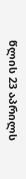წლის 23 აპრილს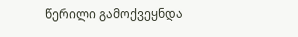წერილი გამოქვეყნდა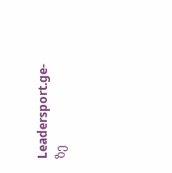Leadersport.ge-ზე